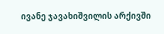ივანე ჯავახიშვილის არქივში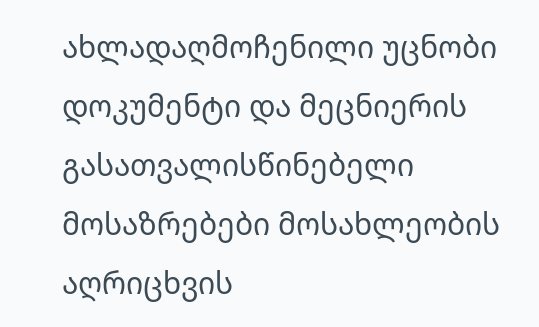ახლადაღმოჩენილი უცნობი დოკუმენტი და მეცნიერის გასათვალისწინებელი მოსაზრებები მოსახლეობის აღრიცხვის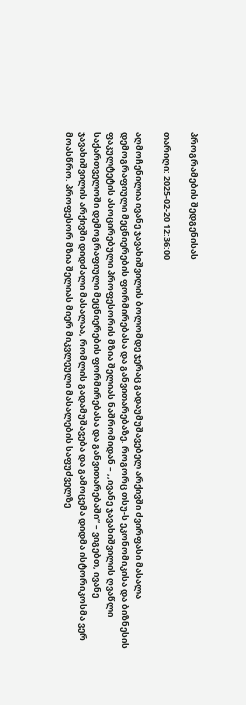პროგრამების შედგენისას

თარიღი: 2025-02-20 12:36:00

აღმოჩენილია ივანე ჯავახიშვილის ბოლომდე ჯერაც გადაუმუშავებელ არქივში ძვირფასი მასალა დემოგრაფიული მეცნიერების ფორმირებასა და განვითარებაზე. როგორც თსუ-ს ეკონომიკისა და ბიზნესის ფაკულტეტის ასოცირებული პროფესორის მზია შელიას ნაშრომიდან – ,,ივანე ჯავახიშვილის ღვაწლი საქართველოში დემოგრაფიული მეცნიერების ფორმირებასა და განვითარებაში“ – ვიგებთ, ივანე ჯავახიშვილის არქივში დიდძალი მასალაა, რომლის გადამუშავება და გამოცემა დიდმა ისტორიკოსმა ვერ მოასწრო. პროფესორ მზია შელიას მიერ მიკვლეული მასალების საფუძველზე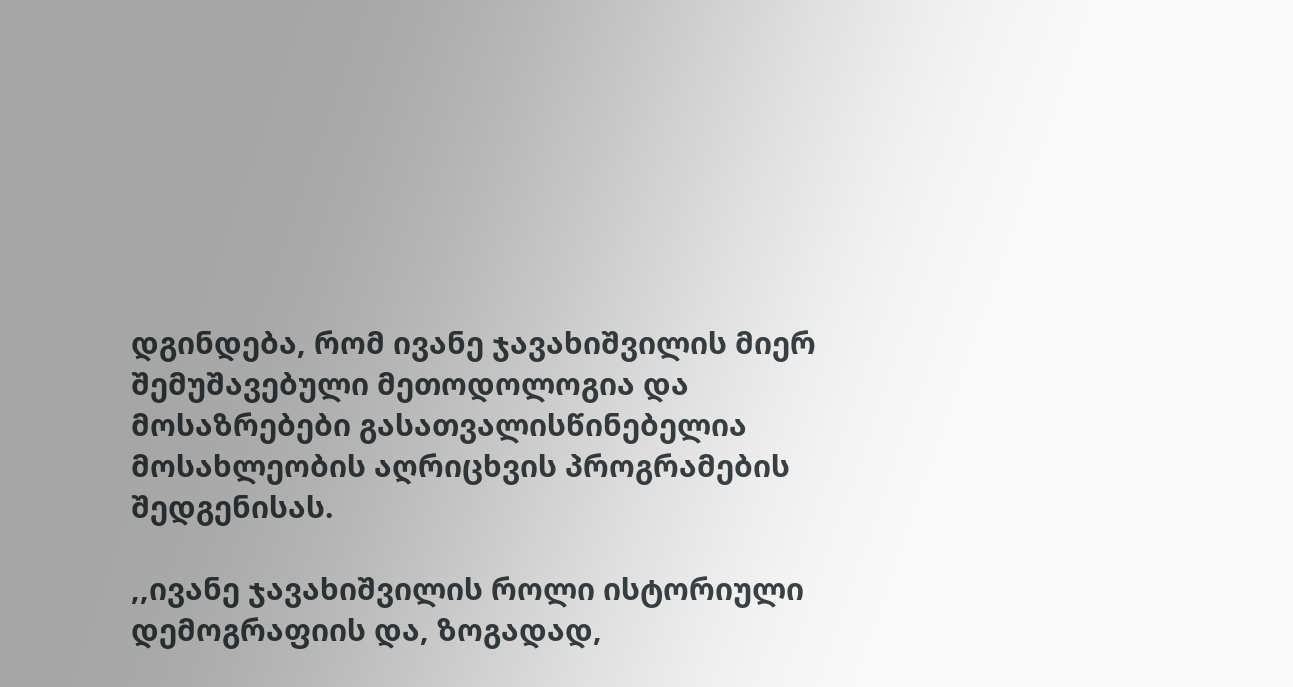დგინდება, რომ ივანე ჯავახიშვილის მიერ შემუშავებული მეთოდოლოგია და მოსაზრებები გასათვალისწინებელია მოსახლეობის აღრიცხვის პროგრამების შედგენისას.

,,ივანე ჯავახიშვილის როლი ისტორიული დემოგრაფიის და, ზოგადად,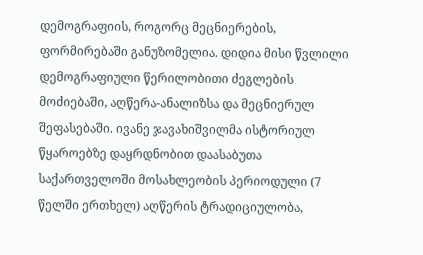დემოგრაფიის, როგორც მეცნიერების, ფორმირებაში განუზომელია. დიდია მისი წვლილი დემოგრაფიული წერილობითი ძეგლების მოძიებაში, აღწერა-ანალიზსა და მეცნიერულ შეფასებაში. ივანე ჯავახიშვილმა ისტორიულ წყაროებზე დაყრდნობით დაასაბუთა საქართველოში მოსახლეობის პერიოდული (7 წელში ერთხელ) აღწერის ტრადიციულობა,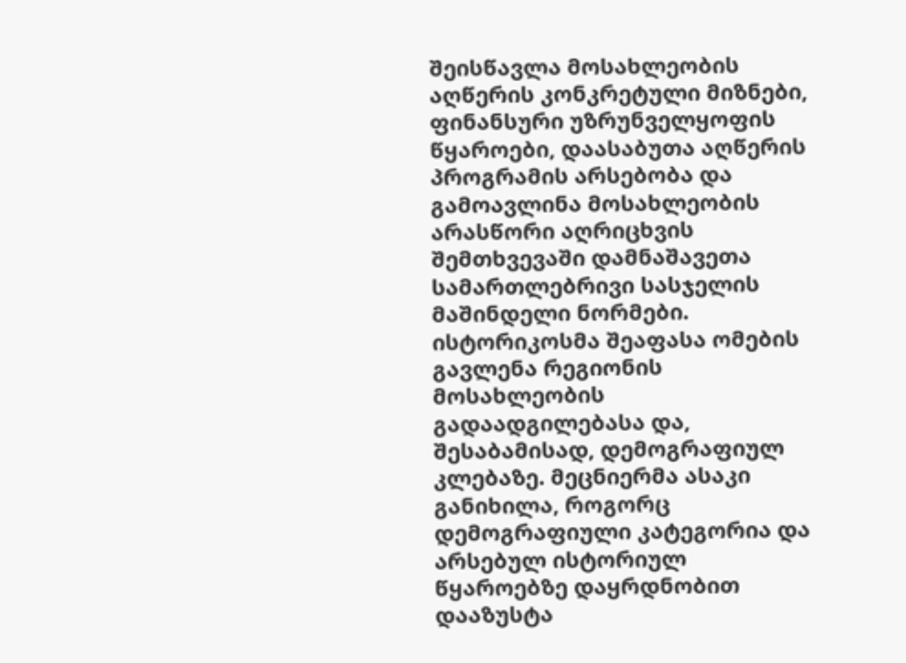შეისწავლა მოსახლეობის აღწერის კონკრეტული მიზნები, ფინანსური უზრუნველყოფის წყაროები, დაასაბუთა აღწერის პროგრამის არსებობა და გამოავლინა მოსახლეობის არასწორი აღრიცხვის შემთხვევაში დამნაშავეთა სამართლებრივი სასჯელის მაშინდელი ნორმები. ისტორიკოსმა შეაფასა ომების გავლენა რეგიონის მოსახლეობის გადაადგილებასა და, შესაბამისად, დემოგრაფიულ კლებაზე. მეცნიერმა ასაკი განიხილა, როგორც დემოგრაფიული კატეგორია და არსებულ ისტორიულ წყაროებზე დაყრდნობით დააზუსტა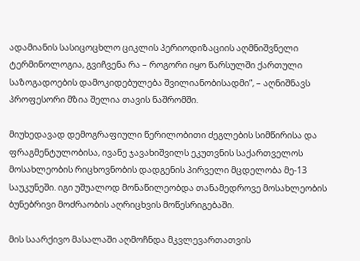ადამიანის სასიცოცხლო ციკლის პერიოდიზაციის აღმნიშვნელი ტერმინოლოგია, გვიჩვენა რა – როგორი იყო წარსულში ქართული საზოგადოების დამოკიდებულება შვილიანობისადმი“, – აღნიშნავს პროფესორი მზია შელია თავის ნაშრომში.

მიუხედავად დემოგრაფიული წერილობითი ძეგლების სიმწირისა და ფრაგმენტულობისა, ივანე ჯავახიშვილს ეკუთვნის საქართველოს მოსახლეობის რიცხოვნობის დადგენის პირველი მცდელობა მე-13 საუკუნეში. იგი უშუალოდ მონაწილეობდა თანამედროვე მოსახლეობის ბუნებრივი მოძრაობის აღრიცხვის მოწესრიგებაში.

მის საარქივო მასალაში აღმოჩნდა მკვლევართათვის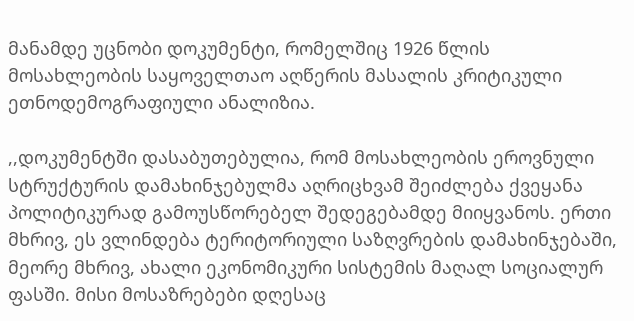მანამდე უცნობი დოკუმენტი, რომელშიც 1926 წლის მოსახლეობის საყოველთაო აღწერის მასალის კრიტიკული ეთნოდემოგრაფიული ანალიზია.

,,დოკუმენტში დასაბუთებულია, რომ მოსახლეობის ეროვნული სტრუქტურის დამახინჯებულმა აღრიცხვამ შეიძლება ქვეყანა პოლიტიკურად გამოუსწორებელ შედეგებამდე მიიყვანოს. ერთი მხრივ, ეს ვლინდება ტერიტორიული საზღვრების დამახინჯებაში, მეორე მხრივ, ახალი ეკონომიკური სისტემის მაღალ სოციალურ ფასში. მისი მოსაზრებები დღესაც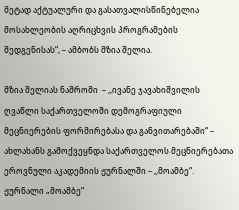მეტად აქტუალური და გასათვალისწინებელია მოსახლეობის აღრიცხვის პროგრამების შედგენისას“, – ამბობს მზია შელია.

მზია შელიას ნაშრომი  – ,,ივანე ჯავახიშვილის ღვაწლი საქართველოში დემოგრაფიული მეცნიერების ფორმირებასა და განვითარებაში“ – ახლახანს გამოქვეყნდა საქართველოს მეცნიერებათა ეროვნული აკადემიის ჟურნალში – ,,მოამბე“. ჟურნალი „მოამბე“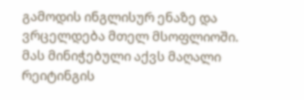გამოდის ინგლისურ ენაზე და ვრცელდება მთელ მსოფლიოში. მას მინიჭებული აქვს მაღალი რეიტინგის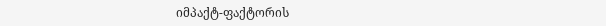იმპაქტ-ფაქტორის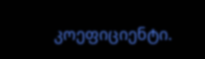კოეფიციენტი.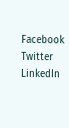Facebook
Twitter
LinkedIn